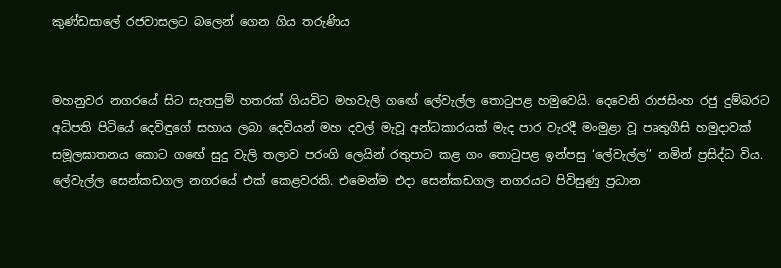කුණ්ඩසාලේ රජවාසලට බලෙන් ගෙන ගිය තරුණිය


මහනුවර නගරයේ සිට සැතපුම් හතරක් ගියවිට මහවැලි ගඟේ ලේවැල්ල තොටුපළ හමුවෙයි. දෙවෙනි රාජසිංහ රජු දුම්බරට අධිපති පිටියේ දෙවිඳුගේ සහාය ලබා දෙවියන් මහ දවල් මැවූ අන්ධකාරයක් මැද පාර වැරදී මංමුළා වූ පෘතුගීසි හමුද‌ාවක් සමූලඝාතනය කොට ගඟේ සුදු වැලි තලාව පරංගි ලෙයින් රතුපාට කළ ගං තොටුපළ ඉන්පසු ‘ලේවැල්ල’’ නමින් ප්‍රසිද්ධ විය. ලේවැල්ල සෙන්කඩගල නගරයේ එක් කෙළවරකි. එමෙන්ම එද‌ා සෙන්කඩගල නගරයට පිවිසුණු ප්‍රධාන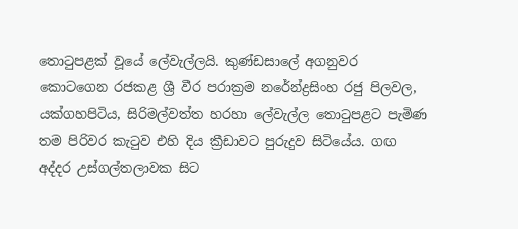තොටුපළක් වූයේ ලේවැල්ලයි. කුණ්ඩසාලේ අගනුවර කොටගෙන රජකළ ශ්‍රී වීර පරාක්‍රම නරේන්ද්‍රසිංහ රජු පිලවල, යක්ගහපිටිය, සිරිමල්වත්ත හරහා ලේවැල්ල තොටුපළට පැමිණ තම පිරිවර කැටුව එහි දිය ක්‍රීඩාවට පුරුදුව සිටියේය. ගඟ අද්දර උස්ගල්තලාවක සිට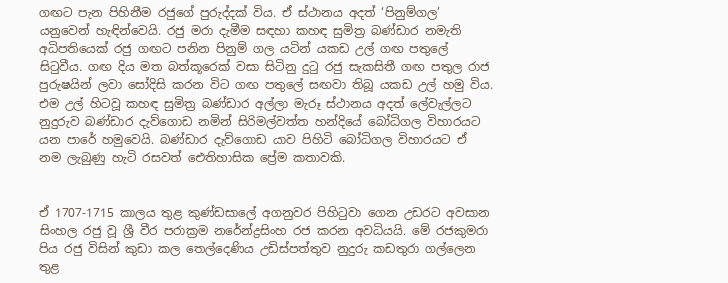ගඟට පැන පිහිනීම රජුගේ පුරුද්දක් විය. ඒ ස්ථානය අදත් ‘පිනුම්ගල’ යනුවෙන් හැඳින්වෙයි. රජු මරා දැමීම සඳහා කහඳ සුමිත්‍ර බණ්ඩාර නමැති අධිපතියෙක් රජු ගඟට පනින පිනුම් ගල යටින් යකඩ උල් ගඟ පතුලේ සිටුවීය. ගඟ දිය මත බත්කූරෙක් වසා සිටිනු දුටු රජු සැකසිතී ගඟ පතුල රාජ පුරුෂයින් ලවා සෝදිසි කරන විට ගඟ පතුලේ සඟවා තිබූ යකඩ උල් හමු විය. එම උල් හිටවූ කහඳ සුමිත්‍ර බණ්ඩාර අල්ලා මැරූ ස්ථානය අදත් ලේවැල්ලට නුදුරුව බණ්ඩාර දැව්ගොඩ නමින් සිරිමල්වත්ත හන්දියේ බෝධිගල විහාරයට යන පාරේ හමුවෙයි. බණ්ඩාර දැව්ගොඩ යාව පිහිටි බෝධිගල විහාරයට ඒ නම ලැබුණු හැටි රසවත් ඓතිහාසික ප්‍රේම කතාවකි.


ඒ 1707-1715 කාලය තුළ කුණ්ඩසාලේ අගනුවර පිහිටුවා ගෙන උඩරට අවසාන සිංහල රජු වූ ශ්‍රී වීර පරාක්‍රම නරේන්ද්‍රසිංහ රජ කරන අවධියයි. මේ රජකුමරා පිය රජු විසින් කුඩා කල තෙල්දෙණිය උඩිස්පත්තුව නුදුරු කඩතුරා ගල්ලෙන තුළ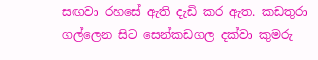සඟවා රහසේ ඇති දැඩි කර ඇත. කඩතුරා ගල්ලෙන සිට සෙන්කඩගල දක්වා කුමරු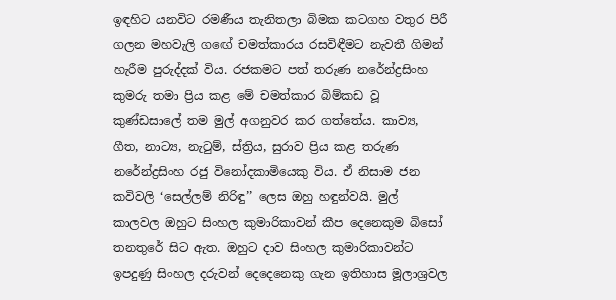ඉඳහිට යනවිට රමණීය තැනිතලා බිමක කටගහ වතුර පිරී ගලන මහවැලි ගඟේ චමත්කාරය රසවිඳීමට නැවතී ගිමන් හැරීම පුරුද්දක් විය. රජකමට පත් තරුණ නරේන්ද්‍රසිංහ කුමරු තමා ප්‍රිය කළ මේ චමත්කාර බිම්කඩ වූ කුණ්ඩසාලේ තම මුල් අගනුවර කර ගත්තේය. කාව්‍ය, ගීත, නාට්‍ය, නැටුම්, ස්ත්‍රිය, සුරාව ප්‍රිය කළ තරුණ නරේන්ද්‍රසිංහ රජු විනෝදකාමියෙකු විය. ඒ නිසාම ජන කවිවලි ‘සෙල්ලම් නිරිඳු’’ ලෙස ඔහු හඳුන්වයි. මුල් කාලවල ඔහුට සිංහල කුමාරිකාවන් කීප දෙනෙකුම බිසෝ තනතුරේ සිට ඇත. ඔහුට ද‌ාව සිංහල කුමාරිකාවන්ට ඉපදුණු සිංහල දරුවන් දෙදෙනෙකු ගැන ඉතිහාස මූලාශ්‍රවල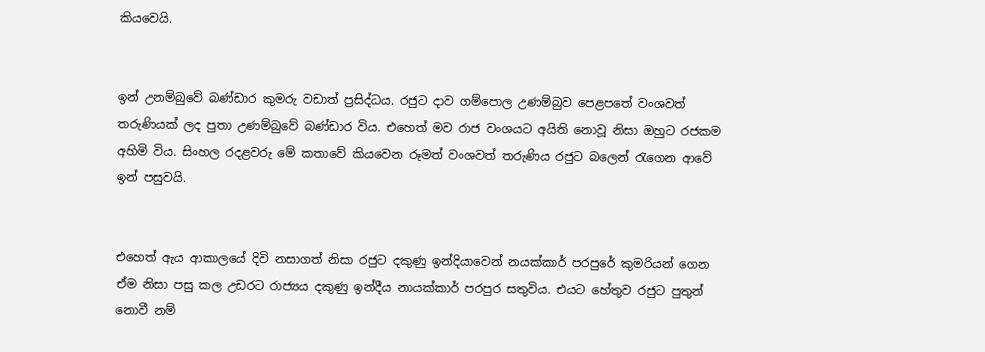කියවෙයි.


ඉන් උනම්බුවේ බණ්ඩාර කුමරු වඩාත් ප්‍රසිද්ධය. රජුට ද‌ාව ගම්පොල උණම්බුව පෙළපතේ වංශවත් තරුණියක් ලද පුතා උණම්බුවේ බණ්ඩාර විය. එහෙත් මව රාජ වංශයට අයිති නොවූ නිසා ඔහුට රජකම අහිමි විය. සිංහල රදළවරු මේ කතාවේ කියවෙන රූමත් වංශවත් තරුණිය රජුට බලෙන් රැගෙන ආවේ ඉන් පසුවයි.


එහෙත් ඇය ආකාලයේ දිවි නසාගත් නිසා රජුට දකුණු ඉන්දියාවෙන් නයක්කාර් පරපුරේ කුමරියන් ගෙන ඒම නිසා පසු කල උඩරට රාජ්‍යය දකුණු ඉන්දීය නායක්කාර් පරපුර සතුවිය. එයට හේතුව රජුට පුතුන් නොවී නම්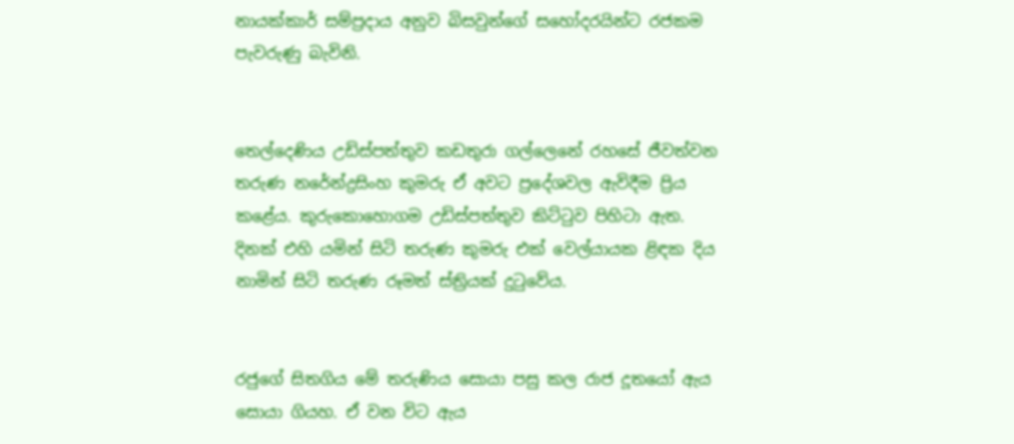නායක්කාර් සම්ප්‍රද‌ාය අනුව බිසවුන්ගේ සහෝදරයින්ට රජකම පැවරුණු බැවිනි.


තෙල්දෙණිය උඩිස්පත්තුව කඩතුරා ගල්ලෙනේ රහසේ ජීවත්වන තරුණ නරේන්ද්‍රසිංහ කුමරු ඒ අවට ප්‍රදේශවල ඇවිදීම ප්‍රිය කළේය. කුරුකොහොගම උඩිස්පත්තුව කිට්ටුව පිහිටා ඇත. දිනක් එහි යමින් සිටි තරුණ කුමරු එක් වෙල්යායක ළිඳක දිය නාමින් සිටි තරුණ රූමත් ස්ත්‍රියක් දුටුවේය.


රජුගේ සිතගිය මේ තරුණිය සොයා පසු කල රාජ දූතයෝ ඇය සොයා ගියහ. ඒ වන විට ඇය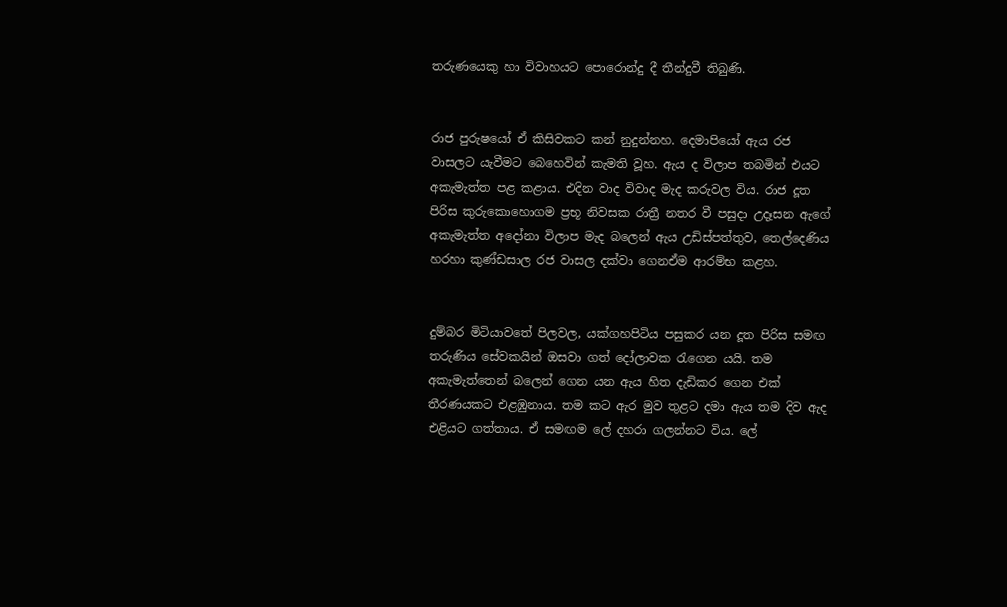තරුණයෙකු හා විවාහයට පොරොන්දු දී තීන්දුවී තිබුණි.


රාජ පුරුෂයෝ ඒ කිසිවකට කන් නුදුන්නහ. දෙමාපියෝ ඇය රජ වාසලට යැවීමට බෙහෙවින් කැමති වූහ. ඇය ද විලාප තබමින් එයට අකැමැත්ත පළ කළාය. එදින වාද විවාද මැද කරුවල විය. රාජ දූත පිරිස කුරුකොහොගම ප්‍රභූ නිවසක රාත්‍රී නතර වී පසුද‌ා උදෑසන ඇගේ අකැමැත්ත අදෝනා විලාප මැද බලෙන් ඇය උඩිස්පත්තුව, තෙල්දෙණිය හරහා කුණ්ඩසාල රජ වාසල දක්වා ගෙනඒම ආරම්භ කළහ.


දුම්බර මිටියාවතේ පිලවල, යක්ගහපිටිය පසුකර යන දූත පිරිස සමඟ තරුණිය සේවකයින් ඔසවා ගත් දෝලාවක රැගෙන යයි. තම අකැමැත්තෙන් බලෙන් ගෙන යන ඇය හිත දැඩිකර ගෙන එක් තීරණයකට එළඹුනාය. තම කට ඇර මුව තුළට දමා ඇය තම දිව ඇද එළියට ගත්තාය. ඒ සමඟම ලේ දහරා ගලන්නට විය. ලේ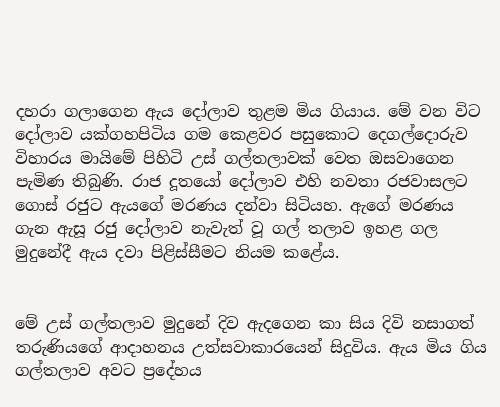දහරා ගලාගෙන ඇය දෝලාව තුළම මිය ගියාය. මේ වන විට දෝලාව යක්ගහපිටිය ගම කෙළවර පසුකොට දෙගල්දොරුව විහාරය මායිමේ පිහිටි උස් ගල්තලාවක් වෙත ඔසවාගෙන පැමිණ තිබුණි. රාජ දූතයෝ දෝලාව එහි නවතා රජවාසලට ගොස් රජුට ඇයගේ මරණය දන්වා සිටියහ. ඇගේ මරණය ගැන ඇසූ රජු දෝලාව නැවැත් වූ ගල් තලාව ඉහළ ගල මුදුනේදී ඇය දවා පිළිස්සීමට නියම කළේය.


මේ උස් ගල්තලාව මුදුනේ දිව ඇදගෙන කා සිය දිවි නසාගත් තරුණියගේ ආද‌ාහනය උත්සවාකාරයෙන් සිදුවිය. ඇය මිය ගිය ගල්තලාව අවට ප්‍රදේහය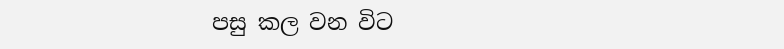පසු කල වන විට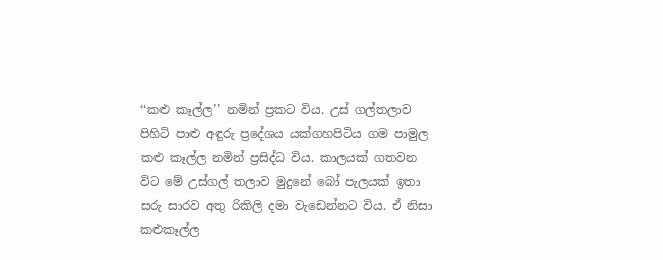‘‘කළු කෑල්ල’’ නමින් ප්‍රකට විය. උස් ගල්තලාව පිහිටි පාළු අඳුරු ප්‍රදේශය යක්ගහපිටිය ගම පාමුල කළු කෑල්ල නමින් ප්‍රසිද්ධ විය. කාලයක් ගතවන විට මේ උස්ගල් තලාව මුදුනේ බෝ පැලයක් ඉතා සරු සාරව අතු රිකිලි දමා වැඩෙන්නට විය. ඒ නිසා කළුකෑල්ල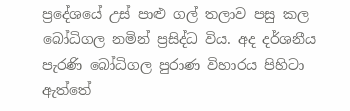ප්‍රදේශයේ උස් පාළු ගල් තලාව පසු කල බෝධිගල නමින් ප්‍රසිද්ධ විය. අද දර්ශනීය පැරණි බෝධිගල පුරාණ විහාරය පිහිටා ඇත්තේ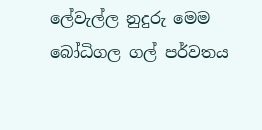ලේවැල්ල නුදුරු මෙම බෝධිගල ගල් පර්වතය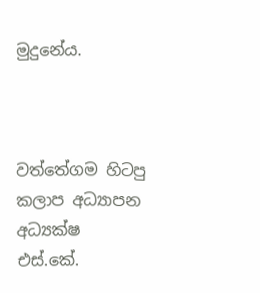මුදුනේය.



වත්තේගම හිටපු කලාප අධ්‍යාපන අධ්‍යක්ෂ
එස්.කේ.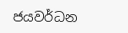ජයවර්ධන